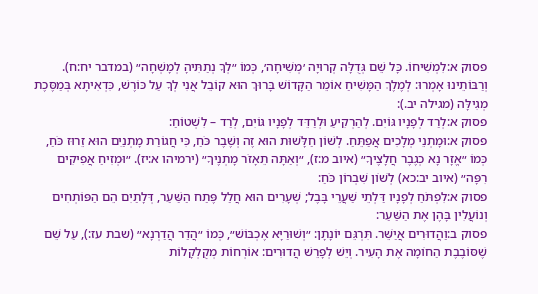פסוק א:לִמְשִׁיחוֹ. כָּל שֵׁם גְּדֻלָּה קְרוּיָה ׳מְשִׁיחָה׳, כְּמוֹ ״לְךָ נְתַתִּיהָ לְמָשְׁחָה״ (במדבר יח:ח). וְרַבּוֹתֵינוּ אָמְרוּ: לְמֶלֶךְ הַמָּשִׁיחַ אוֹמֵר הַקָּדוֹשׁ בָּרוּךְ הוּא קוֹבֵל אֲנִי לְךָ עַל כּוֹרֶשׁ, כִּדְאִיתָא בְּמַסֶּכֶת מְגִילָּה (מגילה יב.):
פסוק א:לְרַד לְפָנָיו גּוֹיִם. לְהַרְקִיעַ וּלְרַדֵּד לְפָנָיו גּוֹיִם, לְרַד – לִשְׁטוֹחַ:
פסוק א:וּמָתְנֵי מְלָכִים אֲפַתֵּחַ. לְשׁוֹן חַלָּשׁוּת הוּא זֶה וְשֶׁבֶר כֹּחַ, כִּי חֲגוֹרַת מָתְנַיִם הוּא זֵרוּז כֹּחַ, כְּמוֹ ״אֱזָר נָא כְגֶבֶר חֲלָצֶיךָ״ (איוב מ:ז), ״וְאַתָּה תֵאָזֹר מָתְנֶיךָ״ (ירמיהו א:יז). ״וּמְזִיחַ אֲפִיקִים רִפָּה״ (איוב יב:כא) לְשׁוֹן שִׁבְרוֹן כֹּחַ:
פסוק א:לִפְתֹּחַ לְפָנָיו דַּלְתֵי שַׁעֲרֵי בָּבֶל; שְׁעָרִים הוּא חֲלַל פֶּתַח הַשַּׁעַר, דְּלָתַיִם הֵם הַפּוֹתְחִים וְנוֹעֲלִין בָּהֶן אֶת הַשַּׁעַר:
פסוק ב:וַהֲדוּרִים אֲיַשֵּׁר. תִּרְגֵּם יוֹנָתָן: ״וְשׁוּרַיָּא אֶכְבּוֹשׁ״, כְּמוֹ ״הֲדַר הֲדַרְנָא״ (שבת עז:), עַל שֵׁם שֶׁסּוֹבֶבֶת הַחוֹמָה אֶת הָעִיר. וְיֵשׁ לְפָרֵשׁ הֲדוּרִים: אוֹרְחוֹת מְקֻלְקָלוֹת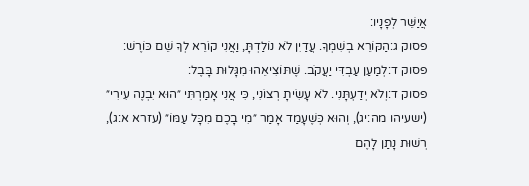אֲיַשֵּׁר לְפָנָיו:
פסוק ג:הַקּוֹרֵא בְשִׁמְךָ. עֲדַיִן לֹא נוֹלַדְתָּ, וַאֲנִי קוֹרֵא לְךָ שֵׁם כּוֹרֶשׁ:
פסוק ד:לְמַעַן עַבְדִּי יַעֲקֹב. שֶׁתּוֹצִיאֵהוּ מִגָּלוּת בָּבֶל:
פסוק ד:וְלֹא יְדַעְתָּנִי. לֹא עָשִׂיתָ רְצוֹנִי, כִּי אֲנִי אָמַרְתִּי ״הוּא יִבְנֶה עִירִי״ (ישעיהו מה:יג), וְהוּא כְּשֶׁעָמַד אָמַר ״מִי בָכֶם מִכָּל עַמּוֹ״ (עזרא א:ג), רְשׁוּת נָתַן לָהֶם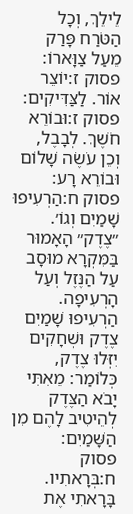לֵילֵךְ, וְכָל הַטֹּרַח פָּרַק מֵעַל צַוָּארוֹ:
פסוק ז:יוֹצֵר אוֹר. לַצַּדִּיקִים:
פסוק ז:וּבוֹרֵא חֹשֶׁךְ. לְבָבֶל, וְכֵן עֹשֶׂה שָׁלוֹם וּבוֹרֵא רָע:
פסוק ח:הַרְעִיפוּ שָׁמַיִם וְגוֹ׳. ״צֶדֶק״ הָאָמוּר בַּמִּקְרָא מוּסָב עַל הַנֶּזֶל וְעַל הָרְעִיפָה. הַרְעִיפוּ שָׁמַיִם צֶדֶק וּשְׁחָקִים יִזְּלוּ צֶדֶק, כְּלוֹמַר: מֵאִתִּי יָבֹא הַצֶּדֶק לְהֵיטִיב לָהֶם מִן הַשָּׁמַיִם:
פסוק ח:בְּרָאתִיו. בָּרָאתִי אֶת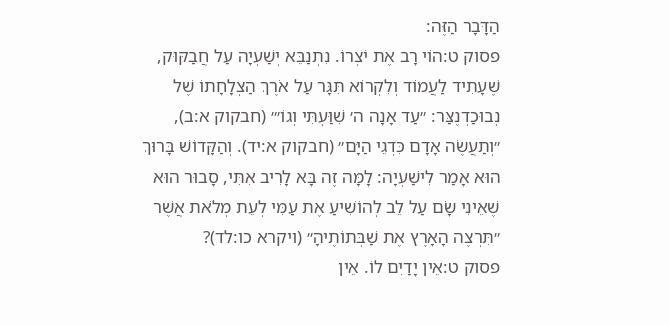הַדָּבָר הַזֶּה:
פסוק ט:הוֹי רָב אֶת יֹצְרוֹ. נִתְנַבֵּא יְשַׁעְיָה עַל חֲבַקּוּק, שֶׁעָתִיד לַעֲמוֹד וְלִקְרוֹא תִּגָּר עַל אֹרֶךְ הַצְלָחָתוֹ שֶׁל נְבוּכַדְנֶצַּר: ״עַד אָנָה ה׳ שִׁוַּעְתִּי וְגוֹ׳״ (חבקוק א:ב), ״וְתַעֲשֶׂה אָדָם כִּדְגֵי הַיָּם״ (חבקוק א:יד). וְהַקָּדוֹשׁ בָּרוּךְ הוּא אָמַר לִישַׁעְיָה: לָמָּה זֶה בָּא לָרִיב אִתִּי, סָבוּר הוּא שֶׁאֵינִי שָׂם עַל לֵב לְהוֹשִׁיעַ אֶת עַמִּי לְעֵת מְלֹאת אֲשֶׁר ״תִּרְצֶה הָאָרֶץ אֶת שַׁבְּתוֹתֶיהָ״ (ויקרא כו:לד)?
פסוק ט:אֵין יָדַיִם לוֹ. אֵין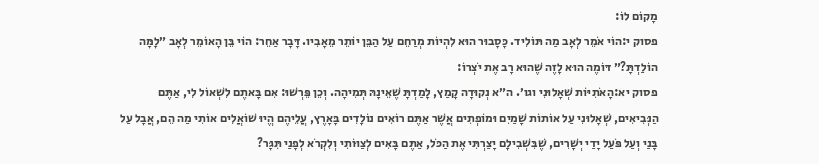מָקוֹם לוֹ:
פסוק י:הוֹי אֹמֵר לְאָב מַה תּוֹלִיד. כָּסָבוּר הוּא לִהְיוֹת מְרַחֵם עַל הַבֵּן יוֹתֵר מֵאָבִיו. דָּבָר אַחֵר: הוֹי בֵּן הָאוֹמֵר לְאָב ״לָמָּה הוֹלַדְתָּ?״ דּוֹמֶה הוּא לָזֶה שֶׁהוּא רָב אֶת יֹצְרוֹ:
פסוק יא:הָאֹתִיּוֹת שְׁאָלוּנִי וגו׳. ה״א נְקוּדָה קָמַץ, לָמַדְתָּ שֶׁאֵינָהּ תְּמִיהָה. וְכֵן פֵּרְשׁוּ: אִם בָּאתֶם לִשְׁאוֹל לִי, אַתֶּם הַנְּבִיאִים, שְׁאָלוּנִי עַל אוֹתוֹת שָׁמַיִם וּמוֹפְתִים אֲשֶׁר אַתֶּם רוֹאִים נוֹלָדִים בָּאָרֶץ, עֲלֵיהֶם הֱיוּ שׁוֹאֲלִים אוֹתִי מַה הֵם, אֲבָל עַל בָּנַי וְעַל פֹּעַל יָדַי יְשָׁרִים, שֶׁבִּשְׁבִילָם יָצַרְתִּי אֶת הַכֹּל, אַתֶּם בָּאִים לְצַוּוֹתִי וְלִקְרֹא לְפָנַי תִּגָּר?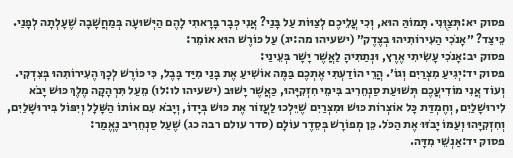פסוק יא:תְּצַוֻּנִי. תָּמוֹהַּ הוּא, וְכִי עֲלֵיכֶם לְצַוּוֹת עַל בָּנַי? אֲנִי כְּבָר בָּרָאתִי לָהֶם הַיְּשׁוּעָה בְּמַחֲשָׁבָה שֶׁעָלְתָה לְפָנַי. כֵּיצַד? ״אָנֹכִי הַעִירוֹתִיהוּ בְצֶדֶק״ (ישעיהו מה:יג) עַל כּוֹרֶשׁ הוּא אוֹמֵר:
פסוק יב:אָנֹכִי עָשִׂיתִי אֶרֶץ, וּנְתַתִּיהָ לַאֲשֶׁר יָשָׁר בְּעֵינַי:
פסוק יד:יְגִיעַ מִצְרַיִם וְגוֹ׳. הֲרֵי הוֹדַעְתִּי אֶתְכֶם בַּמֶּה אוֹשִׁיעַ אֶת בָּנַי מִיַּד בָּבֶל, כִּי כּוֹרֶשׁ לְכָךְ הֶעִירוֹתִהוּ בְּצִדְקִי. וְעוֹד אֲנִי מוֹדִיעֲכֶם תְּשׁוּעַת סַנְחֵרִיב בִּימֵי חִזְקִיָּהוּ, כַּאֲשֶׁר יָשׁוּב (ישעיהו לו:לו) מֵעַל תִּרְהָקָה מֶלֶךְ כּוּשׁ יָבֹא לִירוּשָׁלַיִם, וְחֶמְדַּת כָּל אוֹצְרוֹת כּוּשׁ וּמִצְרַיִם שֶׁיֵּלְכוּ לַעֲזוֹר אֶת כּוּשׁ בְּיָדוֹ, וְיָבֹא עִם אוֹתוֹ הַשָּׁלָל וְיִפּוֹל בִּירוּשָׁלַיִם, וְחִזְקִיָּהוּ וְעַמּוֹ יָבֹזּוּ אֶת הַכֹּל. כֵּן מְפוֹרָשׁ בְּסֵדֶר עוֹלָם (סדר עולם רבה כג) שֶׁעַל סַנְחֵרִיב נֶאֱמַר:
פסוק יד:אַנְשֵׁי מִדָּה.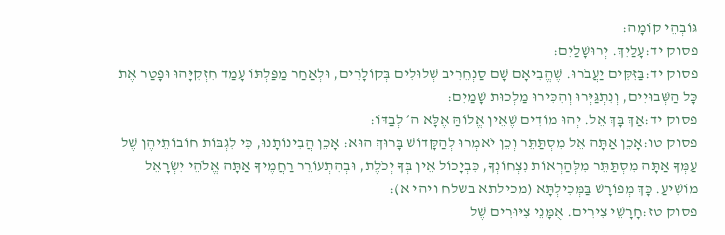גּוֹבְהֵי קוֹמָה:
פסוק יד:עָלַיִךְ. יְרוּשָׁלַיִם:
פסוק יד:בַּזִּקִּים יַעֲבֹרוּ. שֶׁהֱבִיאָם שָׁם סַנְחֵרִיב שְׁלוּלִים בְּקוֹלָרִים, וּלְאַחַר מַפַּלְתּוֹ עָמַד חִזְקִיָּהוּ וּפָטַר אֶת כָּל הַשְּׁבוּיִים, וְנִתְגַּיְּרוּ וְהִכִּירוּ מַלְכוּת שָׁמַיִם:
פסוק יד:אַךְ בָּךְ אֵל. יְהוּ מוֹדִים שֶׁאֵין אֱלוֹהַּ אֶלָּא ה׳ לְבַדּוֹ:
פסוק טו:אָכֵן אַתָּה אֵל מִסְתַּתֵּר וְכֵן יֹאמְרוּ לְהַקָּדוֹשׁ בָּרוּךְ הוּא: אָכֵן הֲבִינוֹתָנוּ, כִּי לִגְבּוֹת חוֹבוֹתֵיהֶן שֶׁל עַמְּךָ אַתָּה מִסְתַּתֵּר מִלְּהַרְאוֹת נִצְחוֹנְךָ, כִּבְיָכוֹל אֵין בְּךָ יְכֹלֶת, וּבְהִתְעוֹרֵר רַחֲמֶיךָ אַתָּה אֱלֹהֵי יִשְׂרָאֵל מוֹשִׁיעַ. כָּךְ מְפוֹרָשׁ בַּמְּכִילְתָּא (מכילתא בשלח ויהי א):
פסוק טז:חָרָשֵׁי צִירִים. אֻמָּנֵי צִיּוּרִים שֶׁל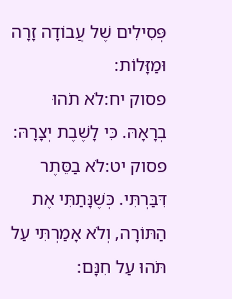פְּסִילִים שֶׁל עֲבוֹדָה זָרָה וּמַזָּלוֹת:
פסוק יח:לֹא תֹהוּ בְרָאָהּ. כִּי לָשֶׁבֶת יְצָרָהּ:
פסוק יט:לֹא בַסֵּתֶר דִּבַּרְתִּי. כְּשֶׁנָּתַתִּי אֶת הַתּוֹרָה, וְלֹא אָמַרְתִּי עַל תֹּהוּ עַל חִנָּם: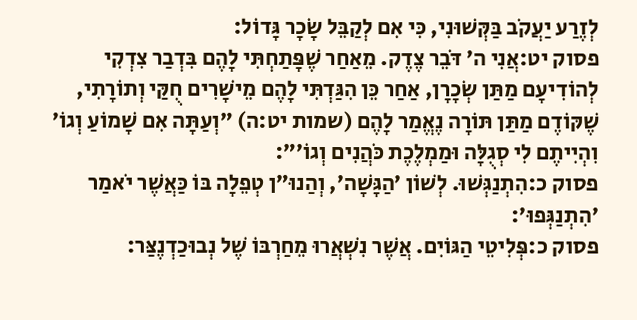לְזֶרַע יַעֲקֹב בַּקְּשׁוּנִי, כִּי אִם לְקַבֵּל שָׂכָר גָּדוֹל:
פסוק יט:אֲנִי ה׳ דֹּבֵר צֶדֶק. מֵאַחַר שֶׁפָּתַחְתִּי לָהֶם בִּדְבַר צִדְקִי לְהוֹדִיעָם מַתַּן שְׂכָרָן, אַחַר כֵּן הִגַּדְתִּי לָהֶם מֵישָׁרִים חֻקַּי וְתוֹרָתִי, שֶׁקּוֹדֶם מַתַּן תּוֹרָה נֶאֱמַר לָהֶם (שמות יט:ה) ״וְעַתָּה אִם שָׁמוֹעַ וְגוֹ׳ וִהְיִיתֶם לִי סְגֻלָּה וּמַמְלֶכֶת כֹּהֲנִים וְגוֹ׳״:
פסוק כ:הִתְנַגְּשׁוּ. לְשׁוֹן ׳הַגָּשָׁה׳, וְהַנוּ״ן טְפֵלָה בּוֹ כַּאֲשֶׁר יֹאמַר ׳הִתְנַגְּפוּ׳:
פסוק כ:פְּלִיטֵי הַגּוֹיִם. אֲשֶׁר נִשְׁאֲרוּ מֵחַרְבּוֹ שֶׁל נְבוּכַדְנֶצַּר: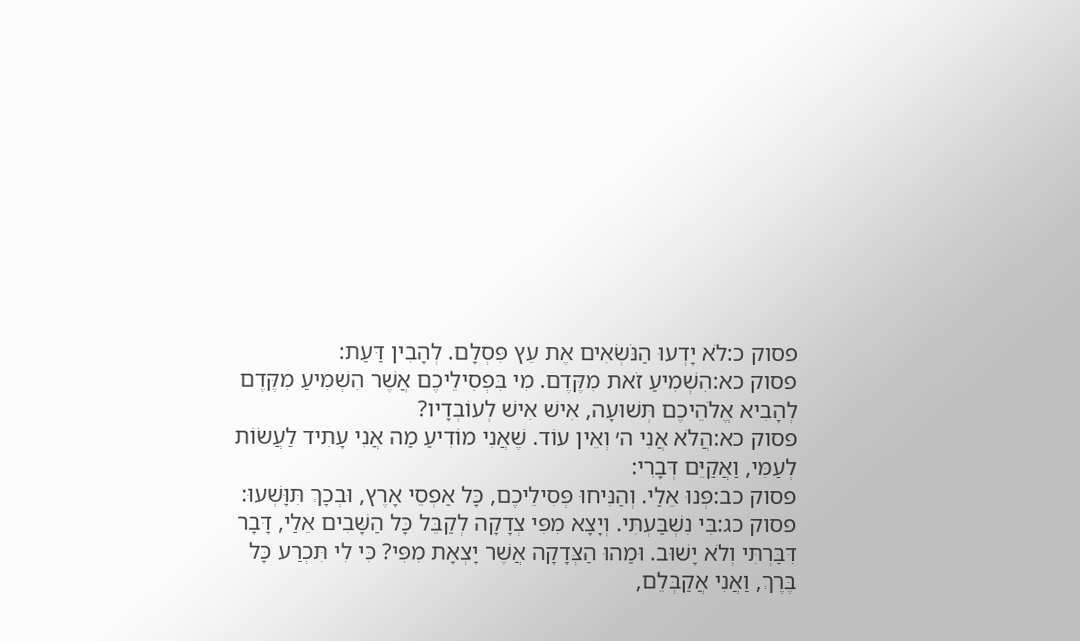פסוק כ:לֹא יָדְעוּ הַנֹּשְׂאִים אֶת עֵץ פִּסְלָם. לְהָבִין דַּעַת:
פסוק כא:הִשְׁמִיעַ זֹאת מִקֶּדֶם. מִי בִּפְסִילֵיכֶם אֲשֶׁר הִשְׁמִיעַ מִקֶּדֶם לְהָבִיא אֱלֹהֵיכֶם תְּשׁוּעָה, אִישׁ אִישׁ לְעוֹבְדָיו?
פסוק כא:הֲלֹא אֲנִי ה׳ וְאֵין עוֹד. שֶׁאֲנִי מוֹדִיעַ מַה אֲנִי עָתִיד לַעֲשׂוֹת לְעַמִּי, וַאֲקַיֵּם דְּבָרִי:
פסוק כב:פְּנוּ אֵלַי. וְהַנִּיחוּ פְּסִילֵיכֶם, כָּל אַפְסֵי אָרֶץ, וּבְכָךְ תִּוָּשְׁעוּ:
פסוק כג:בִּי נִשְׁבַּעְתִּי. וְיָצָא מִפִּי צְדָקָה לְקַבֵּל כָּל הַשָּׁבִים אֵלַי, דָּבָר דִּבַּרְתִּי וְלֹא יָשׁוּב. וּמַהוּ הַצְּדָקָה אֲשֶׁר יָצְאָת מִפִּי? כִּי לִי תִּכְרַע כָּל בֶּרֶךְ, וַאֲנִי אֲקַבְּלֵם,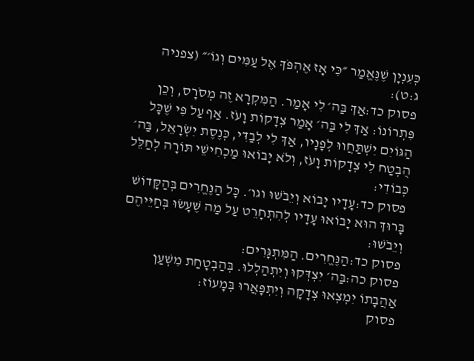כְּעִנְיָן שֶׁנֶּאֱמַר ״כִּי אָז אֶהְפֹּךְ אֶל עַמִּים וְגוֹ׳״ (צפניה ג:ט):
פסוק כד:אַךְ בַּה׳ לִי אָמַר. הַמִּקְרָא זֶה מְסֹרָס, וְכֵן פִּתְרוֹנוֹ: אַךְ לִי בַּה׳ אָמַר צְדָקוֹת וָעֹז. אַף עַל פִּי שֶׁכָּל הַגּוֹיִם יִשְׁתַּחֲווּ לְפָנָיו, אַךְ לִי לְבַדִּי, כְּנֶסֶת יִשְׂרָאֵל, בַּה׳ הֻבְטַח לִי צְדָקוֹת וָעֹז, וְלֹא יָבוֹאוּ מַכְחִישֵׁי תּוֹרָה לְחַלֵּל כְּבוֹדִי:
פסוק כד:עָדָיו יָבוֹא וְיֵבֹשׁוּ וגו׳. כָּל הַנֶּחֱרִים בְּהַקָּדוֹשׁ בָּרוּךְ הוּא יָבוֹאוּ עָדָיו לְהִתְחָרֵט עַל מַה שֶּׁעָשׂוּ בְּחַיֵּיהֶם וְיֵבֹשׁוּ:
פסוק כד:הַנֶּחֱרִים. הַמִּתְגָּרִים:
פסוק כה:בַּה׳ יִצְדְּקוּ וְיִתְהַלְלוּ. בְּהַבְטָחַת מִשְׁעַן אַהֲבָתוֹ יִמְצְאוּ צְדָקָה וְיִתְפָּאֲרוּ בְּמָעוֹז:
פסוק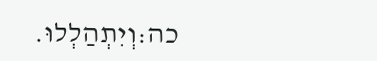כה:וְיִתְהַלְלוּ.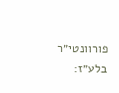פורוונטי״ר בלע״ז: